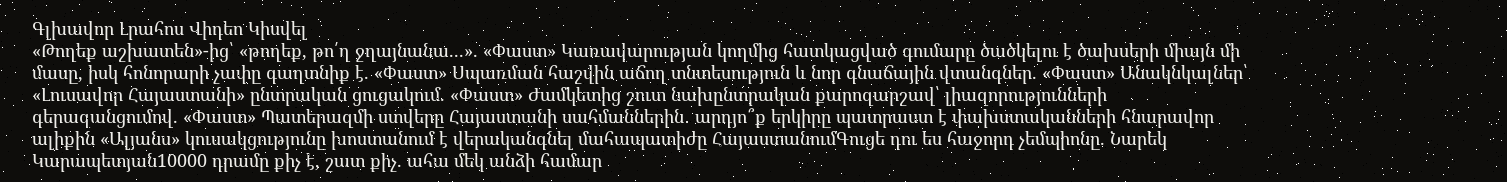Գլխավոր Լրահոս Վիդեո Կիսվել
«Թողեք աշխատեն»-ից՝ «թողեք, թո՛ղ ջղայնանա...». «Փաստ» Կառավարության կողմից հատկացված գումարը ծածկելու է ծախսերի միայն մի մասը, իսկ հոնորարի չափը գաղտնիք է. «Փաստ» Սպառման հաշվին աճող տնտեսություն և նոր գնաճային վտանգներ. «Փաստ» Անակնկալներ՝ «Լուսավոր Հայաստանի» ընտրական ցուցակում. «Փաստ» Ժամկետից շուտ նախընտրական քարոզարշավ՝ լիազորությունների գերազանցումով. «Փաստ» Պատերազմի ստվերը Հայաստանի սահմաններին․ արդյո՞ք երկիրը պատրաստ է փախստականների հնարավոր ալիքին «Ալյանս» կուսակցությունը խոստանում է վերականգնել մահապատիժը ՀայաստանումԳուցե դու ես հաջորդ չեմպիոնը. Նարեկ Կարապետյան10000 դրամը քիչ է, շատ քիչ. ահա մեկ անձի համար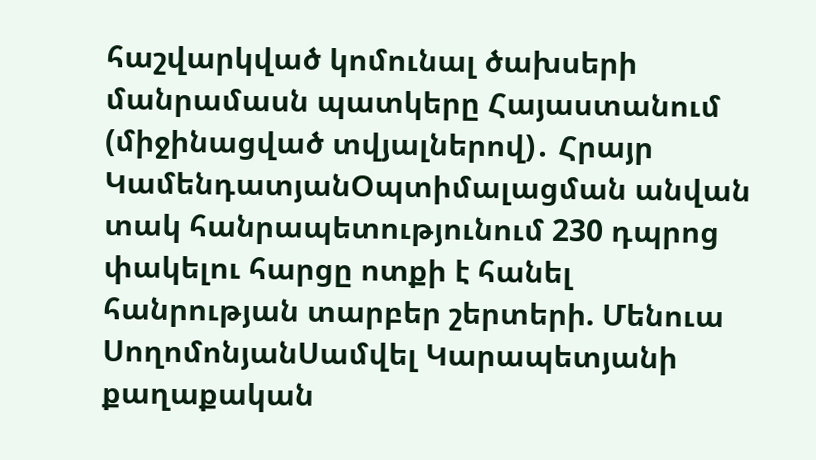հաշվարկված կոմունալ ծախսերի մանրամասն պատկերը Հայաստանում (միջինացված տվյալներով)․ Հրայր ԿամենդատյանՕպտիմալացման անվան տակ հանրապետությունում 230 դպրոց փակելու հարցը ոտքի է հանել հանրության տարբեր շերտերի. Մենուա ՍողոմոնյանՍամվել Կարապետյանի քաղաքական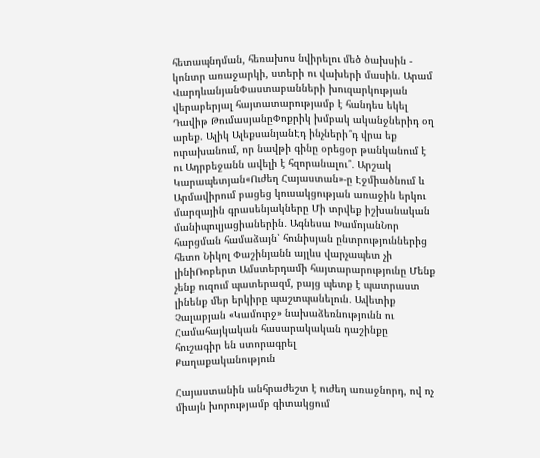հետապնդման, հեռախոս նվիրելու մեծ ծախսին - կոնտր առաջարկի, ստերի ու վախերի մասին. Արամ ՎարդևանյանՓաստաբանների խուզարկության վերաբերյալ հայտատարությամբ է հանդես եկել Դավիթ ԹումասյանըՓոքրիկ խմբակ ականջներիդ օղ արեք. Ալիկ ԱլեքսանյանԷդ ինչների՞դ վրա եք ուրախանում, որ նավթի գինը օրեցօր թանկանում է ու Ադրբեջանն ավելի է հզորանալու՞․ Արշակ Կարապետյան«Ուժեղ Հայաստան»-ը Էջմիածնում և Արմավիրում բացեց կուսակցության առաջին երկու մարզային գրասենյակները Մի տրվեք իշխանական մանիպուլյացիաներին․ Ագնեսա ԽամոյանՆոր հարցման համաձայն՝ հունիսյան ընտրություններից հետո Նիկոլ Փաշինյանն այլևս վարչապետ չի լինիՌոբերտ Ամստերդամի հայտարարությունը Մենք չենք ուզում պատերազմ, բայց պետք է պատրաստ լինենք մեր երկիրը պաշտպանելուն․ Ավետիք Չալաբյան «Կամուրջ» նախաձեռնությունն ու Համահայկական հասարակական դաշինքը հուշագիր են ստորագրել
Քաղաքականություն

Հայաստանին անհրաժեշտ է ուժեղ առաջնորդ, ով ոչ միայն խորությամբ գիտակցում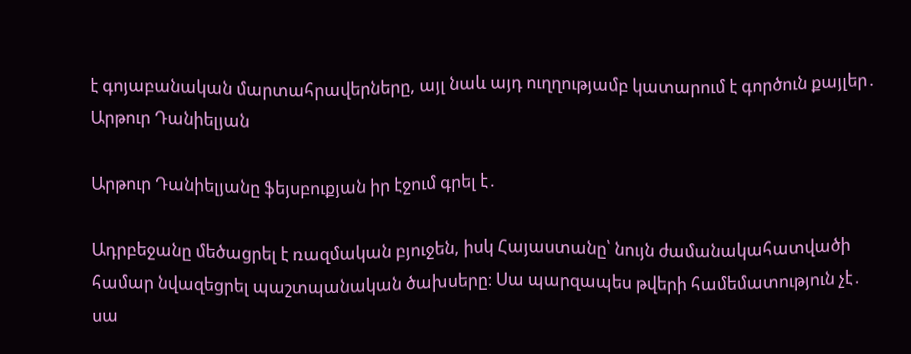է գոյաբանական մարտահրավերները, այլ նաև այդ ուղղությամբ կատարում է գործուն քայլեր․ Արթուր Դանիելյան

Արթուր Դանիելյանը ֆեյսբուքյան իր էջում գրել է․

Ադրբեջանը մեծացրել է ռազմական բյուջեն, իսկ Հայաստանը՝ նույն ժամանակահատվածի համար նվազեցրել պաշտպանական ծախսերը։ Սա պարզապես թվերի համեմատություն չէ․ սա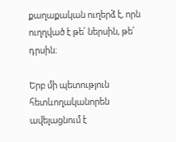քաղաքական ուղերձ է, որն ուղղված է թե՛ ներսին, թե՛ դրսին։

Երբ մի պետություն հետևողականորեն ավելացնում է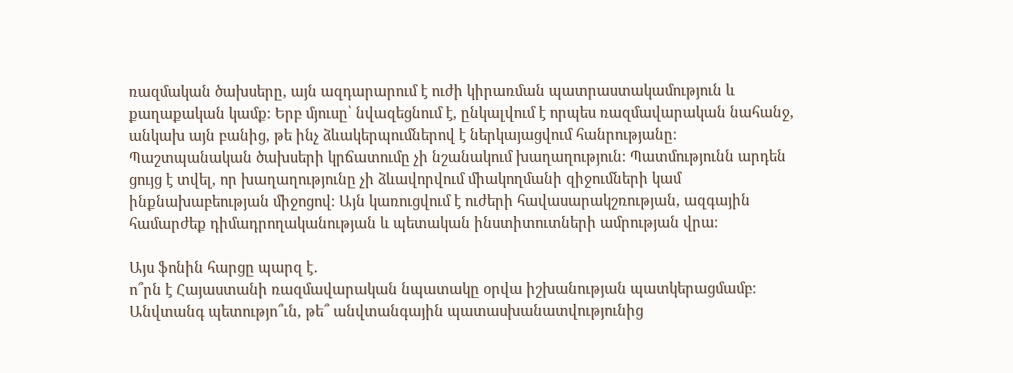ռազմական ծախսերը, այն ազդարարում է ուժի կիրառման պատրաստակամություն և քաղաքական կամք։ Երբ մյուսը՝ նվազեցնում է, ընկալվում է որպես ռազմավարական նահանջ, անկախ այն բանից, թե ինչ ձևակերպումներով է ներկայացվում հանրությանը։
Պաշտպանական ծախսերի կրճատումը չի նշանակում խաղաղություն։ Պատմությունն արդեն ցույց է տվել, որ խաղաղությունը չի ձևավորվում միակողմանի զիջումների կամ ինքնախաբեության միջոցով։ Այն կառուցվում է ուժերի հավասարակշռության, ազգային համարժեք դիմադրողականության և պետական ինստիտուտների ամրության վրա։

Այս ֆոնին հարցը պարզ է․
ո՞րն է Հայաստանի ռազմավարական նպատակը օրվա իշխանության պատկերացմամբ։
Անվտանգ պետությո՞ւն, թե՞ անվտանգային պատասխանատվությունից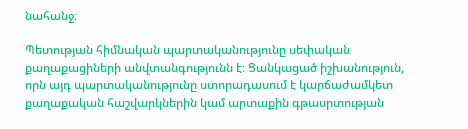նահանջ։

Պետության հիմնական պարտականությունը սեփական քաղաքացիների անվտանգությունն է։ Ցանկացած իշխանություն, որն այդ պարտականությունը ստորադասում է կարճաժամկետ քաղաքական հաշվարկներին կամ արտաքին գթասրտության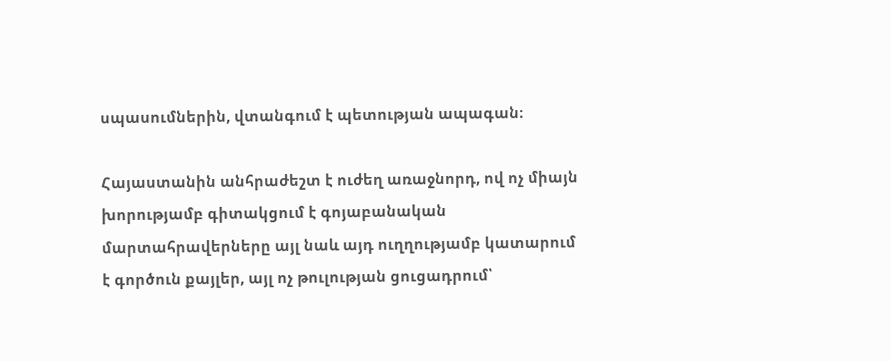սպասումներին, վտանգում է պետության ապագան։

Հայաստանին անհրաժեշտ է ուժեղ առաջնորդ, ով ոչ միայն խորությամբ գիտակցում է գոյաբանական մարտահրավերները այլ նաև այդ ուղղությամբ կատարում է գործուն քայլեր, այլ ոչ թուլության ցուցադրում՝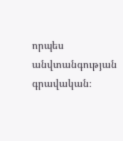որպես անվտանգության գրավական։